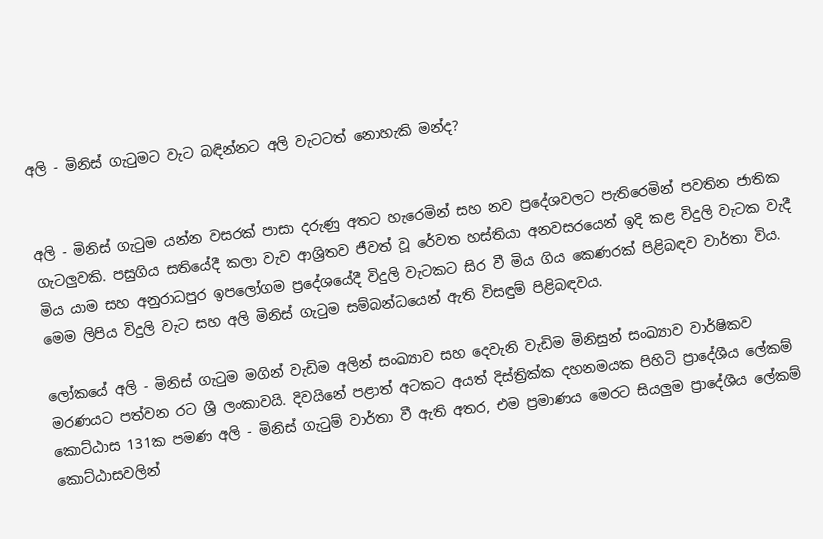අලි - මිනිස් ගැටුමට වැට බඳින්නට අලි වැටටත් නොහැකි මන්ද?


අලි - මිනිස් ගැටුම යන්න වසරක් පාසා දරුණු අතට හැරෙමින් සහ නව ප්‍රදේශවලට පැතිරෙමින් පවතින ජාතික ගැටලුවකි. පසුගිය සතියේදී කලා වැව ආශ්‍රිතව ජීවත් වූ රේවත හස්තියා අනවසරයෙන් ඉදි කළ විදුලි වැටක වැදී මිය යාම සහ අනුරාධපුර ඉපලෝගම ප්‍රදේශයේදී විදුලි වැටකට සිර වී මිය ගිය කෙණරක් පිළිබඳව වාර්තා විය. මෙම ලිපිය විදුලි වැට සහ අලි මිනිස් ගැටුම සම්බන්ධයෙන් ඇති විසඳුම් පිළිබඳවය.

ලෝකයේ අලි - මිනිස් ගැටුම මගින් වැඩිම අලින් සංඛ්‍යාව සහ දෙවැනි වැඩිම මිනිසුන් සංඛ්‍යාව වාර්ෂිකව මරණයට පත්වන රට ශ්‍රී ලංකාවයි. දිවයිනේ පළාත් අටකට අයත් දිස්ත්‍රික්ක දහනමයක පිහිටි ප්‍රාදේශීය ලේකම් කොට්ඨාස 131ක පමණ අලි - මිනිස් ගැටුම් වාර්තා වී ඇති අතර, එම ප්‍රමාණය මෙරට සියලුම ප්‍රාදේශීය ලේකම් කොට්ඨාසවලින්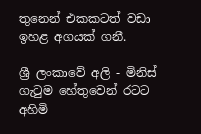තුනෙන් එකකටත් වඩා ඉහළ අගයක් ගනී.

ශ්‍රී ලංකාවේ අලි - මිනිස් ගැටුම හේතුවෙන් රටට අහිමි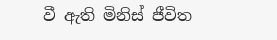වී ඇති මිනිස් ජීවිත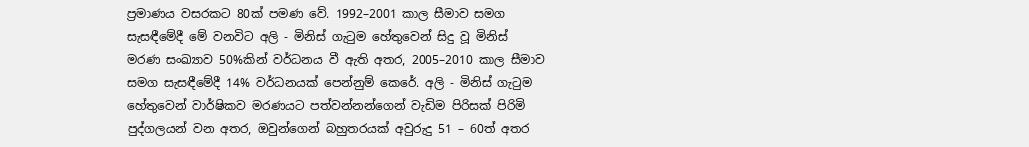ප්‍රමාණය වසරකට 80ක් පමණ වේ. 1992–2001 කාල සීමාව සමග සැසඳීමේදී මේ වනවිට අලි - මිනිස් ගැටුම හේතුවෙන් සිදු වූ මිනිස් මරණ සංඛ්‍යාව 50%කින් වර්ධනය වී ඇති අතර, 2005–2010 කාල සීමාව සමග සැසඳීමේදී 14% වර්ධනයක් පෙන්නුම් කෙරේ. අලි - මිනිස් ගැටුම හේතුවෙන් වාර්ෂිකව මරණයට පත්වන්නන්ගෙන් වැඩිම පිරිසක් පිරිමි පුද්ගලයන් වන අතර, ඔවුන්ගෙන් බහුතරයක් අවුරුදු 51 – 60ත් අතර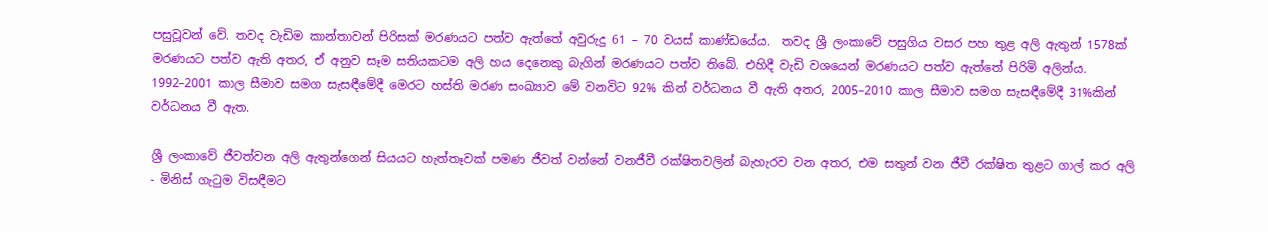පසුවූවන් වේ. තවද වැඩිම කාන්තාවන් පිරිසක් මරණයට පත්ව ඇත්තේ අවුරුදු 61 – 70 වයස් කාණ්ඩයේය.  තවද ශ්‍රී ලංකාවේ පසුගිය වසර පහ තුළ අලි ඇතුන් 1578ක් මරණයට පත්ව ඇති අතර, ඒ අනුව සෑම සතියකටම අලි හය දෙනෙකු බැගින් මරණයට පත්ව තිබේ. එහිදී වැඩි වශයෙන් මරණයට පත්ව ඇත්තේ පිරිමි අලින්ය. 1992–2001 කාල සීමාව සමග සැසඳීමේදී මෙරට හස්ති මරණ සංඛ්‍යාව මේ වනවිට 92% කින් වර්ධනය වී ඇති අතර, 2005–2010 කාල සීමාව සමග සැසඳීමේදී 31%කින් වර්ධනය වී ඇත.

ශ්‍රී ලංකාවේ ජීවත්වන අලි ඇතුන්ගෙන් සියයට හැත්තෑවක් පමණ ජීවත් වන්නේ වනජීවී රක්ෂිතවලින් බැහැරව වන අතර, එම සතුන් වන ජීවී රක්ෂිත තුළට ගාල් කර අලි - මිනිස් ගැටුම විසඳීමට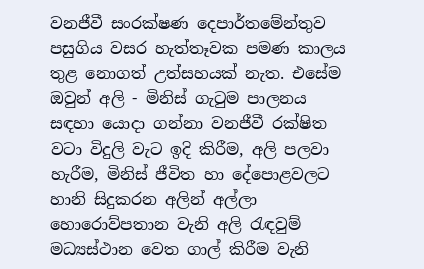වනජීවී සංරක්ෂණ දෙපාර්තමේන්තුව පසුගිය වසර හැත්තෑවක පමණ කාලය තුළ නොගත් උත්සහයක් නැත. එසේම ඔවුන් අලි - මිනිස් ගැටුම පාලනය සඳහා යොදා ගන්නා වනජීවී රක්ෂිත වටා විදුලි වැට ඉදි කිරීම, අලි පලවා හැරීම, මිනිස් ජීවිත හා දේපොළවලට හානි සිදුකරන අලින් අල්ලා හොරොව්පතාන වැනි අලි රැඳවුම් මධ්‍යස්ථාන වෙත ගාල් කිරීම වැනි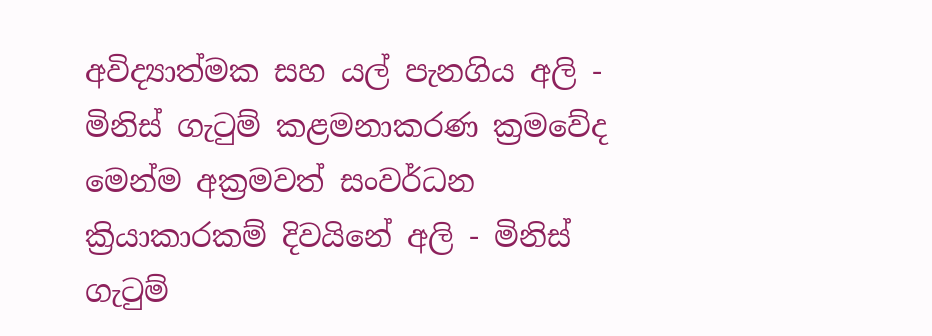අවිද්‍යාත්මක සහ යල් පැනගිය අලි - මිනිස් ගැටුම් කළමනාකරණ ක්‍රමවේද මෙන්ම අක්‍රමවත් සංවර්ධන ක්‍රියාකාරකම් දිවයිනේ අලි - මිනිස් ගැටුම්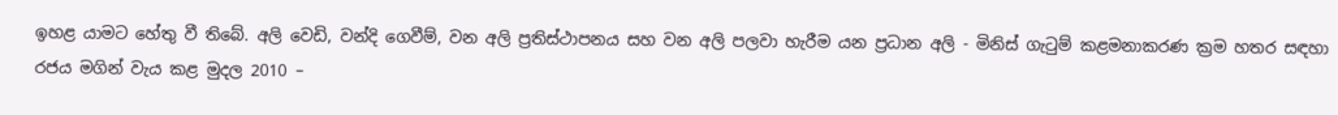ඉහළ යාමට හේතු වී තිබේ. අලි වෙඩි, වන්දි ගෙවීම්, වන අලි ප්‍රතිස්ථාපනය සහ වන අලි පලවා හැරීම යන ප්‍රධාන අලි - මිනිස් ගැටුම් කළමනාකරණ ක්‍රම හතර සඳහා රජය මගින් වැය කළ මුදල 2010 –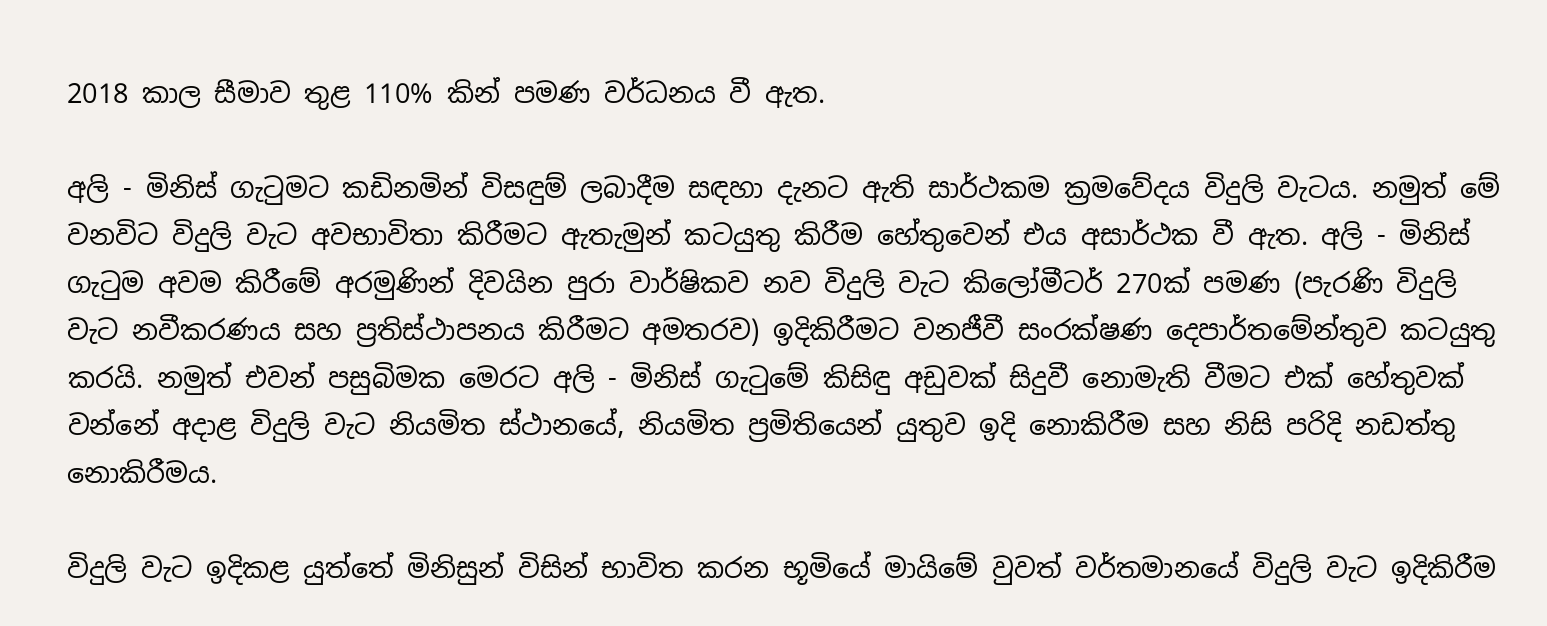2018 කාල සීමාව තුළ 110% කින් පමණ වර්ධනය වී ඇත.

අලි - මිනිස් ගැටුමට කඩිනමින් විසඳුම් ලබාදීම සඳහා දැනට ඇති සාර්ථකම ක්‍රමවේදය විදුලි වැටය. නමුත් මේ වනවිට විදුලි වැට අවභාවිතා කිරීමට ඇතැමුන් කටයුතු කිරීම හේතුවෙන් එය අසාර්ථක වී ඇත. අලි - මිනිස් ගැටුම අවම කිරීමේ අරමුණින් දිවයින පුරා වාර්ෂිකව නව විදුලි වැට කිලෝමීටර් 270ක් පමණ (පැරණි විදුලි වැට නවීකරණය සහ ප්‍රතිස්ථාපනය කිරීමට අමතරව) ඉදිකිරීමට වනජීවී සංරක්ෂණ දෙපාර්තමේන්තුව කටයුතු කරයි. නමුත් එවන් පසුබිමක මෙරට අලි - මිනිස් ගැටුමේ කිසිඳු අඩුවක් සිදුවී නොමැති වීමට එක් හේතුවක් වන්නේ අදාළ විදුලි වැට නියමිත ස්ථානයේ, නියමිත ප්‍රමිතියෙන් යුතුව ඉදි නොකිරීම සහ නිසි පරිදි නඩත්තු නොකිරීමය.

විදුලි වැට ඉදිකළ යුත්තේ මිනිසුන් විසින් භාවිත කරන භූමියේ මායිමේ වුවත් වර්තමානයේ විදුලි වැට ඉදිකිරීම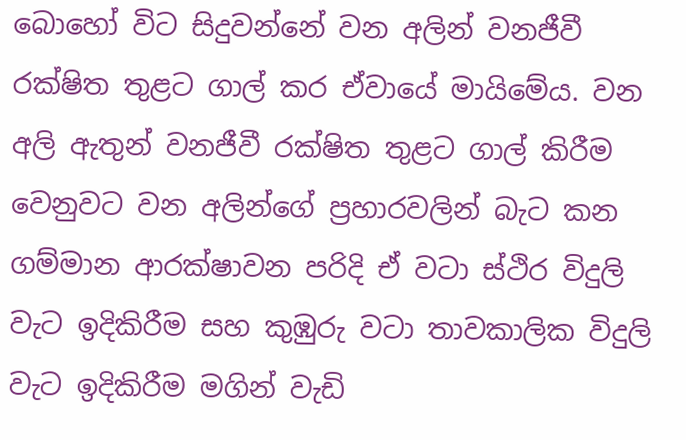බොහෝ විට සිදුවන්නේ වන අලින් වනජීවී රක්ෂිත තුළට ගාල් කර ඒවායේ මායිමේය. වන අලි ඇතුන් වනජීවී රක්ෂිත තුළට ගාල් කිරීම වෙනුවට වන අලින්ගේ ප්‍රහාරවලින් බැට කන ගම්මාන ආරක්ෂාවන පරිදි ඒ වටා ස්ථිර විදුලි වැට ඉදිකිරීම සහ කුඹුරු වටා තාවකාලික විදුලි වැට ඉදිකිරීම මගින් වැඩි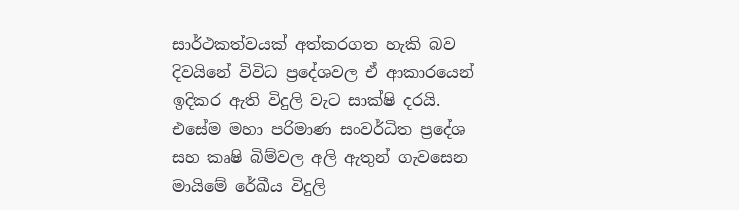සාර්ථකත්වයක් අත්කරගත හැකි බව දිවයිනේ විවිධ ප්‍රදේශවල ඒ ආකාරයෙන් ඉදිකර ඇති විදුලි වැට සාක්ෂි දරයි. එසේම මහා පරිමාණ සංවර්ධිත ප්‍රදේශ සහ කෘෂි බිම්වල අලි ඇතුන් ගැවසෙන මායිමේ රේඛීය විදුලි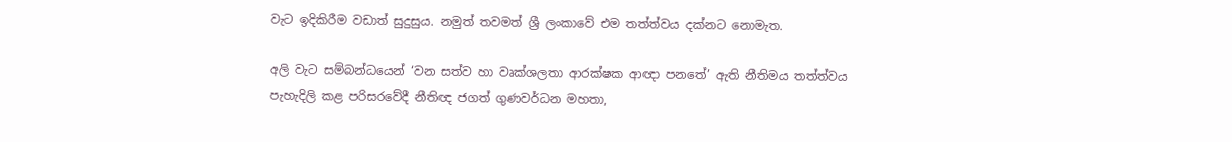වැට ඉදිකිරීම වඩාත් සුදුසුය. නමුත් තවමත් ශ්‍රී ලංකාවේ එම තත්ත්වය දක්නට නොමැත.

අලි වැට සම්බන්ධයෙන් ‘වන සත්ව හා වෘක්ශලතා ආරක්ෂක ආඥා පනතේ’ ඇති නීතිමය තත්ත්වය පැහැදිලි කළ පරිසරවේදී නීතිඥ ජගත් ගුණවර්ධන මහතා,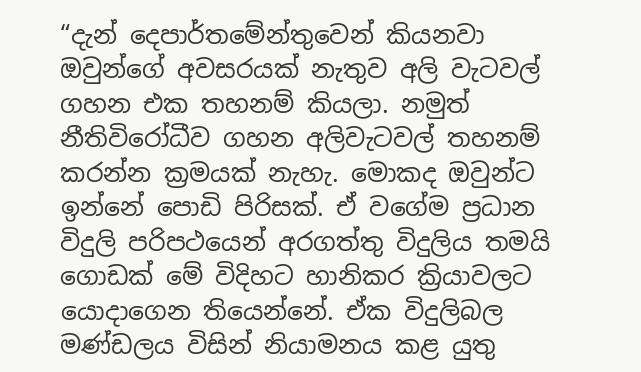“දැන් දෙපාර්තමේන්තුවෙන් කියනවා ඔවුන්ගේ අවසරයක් නැතුව අලි වැටවල් ගහන එක තහනම් කියලා. නමුත් නීතිවිරෝධීව ගහන අලිවැටවල් තහනම් කරන්න ක්‍රමයක් නැහැ. මොකද ඔවුන්ට ඉන්නේ පොඩි පිරිසක්. ඒ වගේම ප්‍රධාන විදුලි පරිපථයෙන් අරගත්තු විදුලිය තමයි ගොඩක් මේ විදිහට හානිකර ක්‍රියාවලට යොදාගෙන තියෙන්නේ. ඒක විදුලිබල මණ්ඩලය විසින් නියාමනය කළ යුතු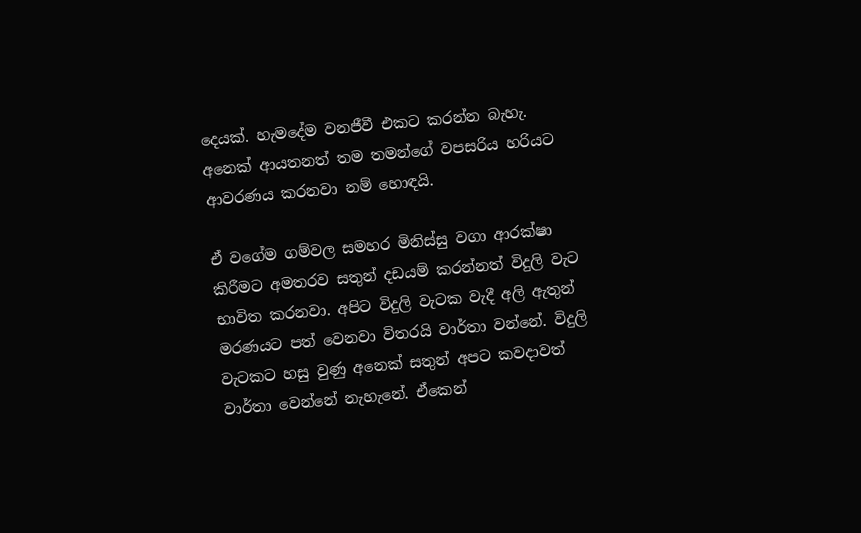දෙයක්. හැමදේම වනජීවී එකට කරන්න බැහැ. අනෙක් ආයතනත් තම තමන්ගේ වපසරිය හරියට ආවරණය කරනවා නම් හොඳයි.

ඒ වගේම ගම්වල සමහර මිනිස්සු වගා ආරක්ෂා කිරීමට අමතරව සතුන් දඩයම් කරන්නත් විදුලි වැට භාවිත කරනවා. අපිට විදුලි වැටක වැදී අලි ඇතුන් මරණයට පත් වෙනවා විතරයි වාර්තා වන්නේ. විදුලි වැටකට හසු වුණු අනෙක් සතුන් අපට කවදාවත් වාර්තා වෙන්නේ නැහැනේ. ඒකෙන්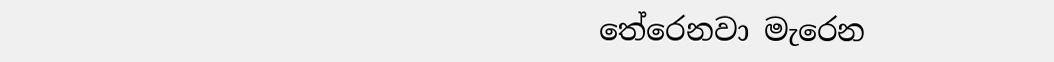තේරෙනවා මැරෙන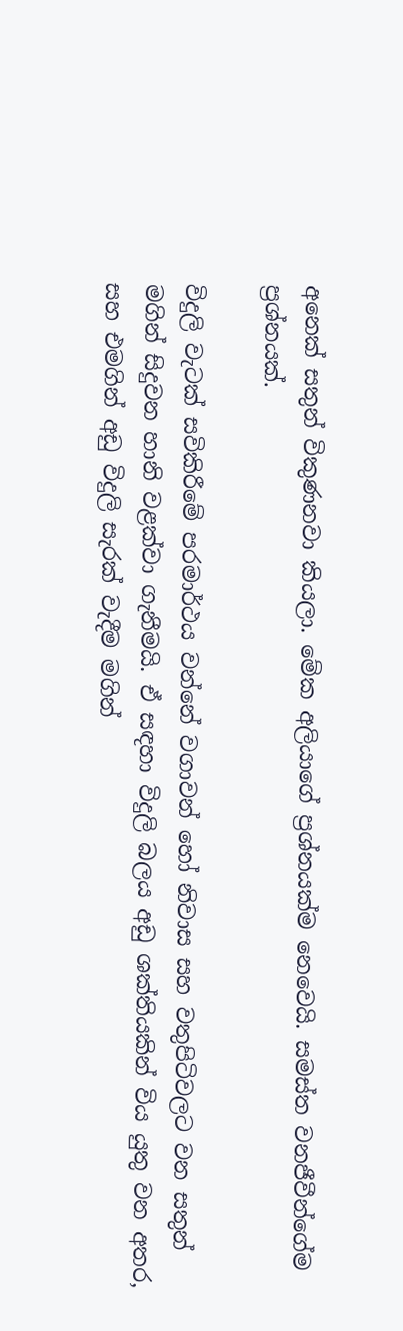අනෙක් සතුන් විකුණනවා කියලා. මේක අලියාගේ ප්‍රශ්නයක්ම නෙවෙයි. සමස්ත වනජීවීන්ගේම ප්‍රශ්නයක්.

විදුලි වැටක් සවිකිරීමේ පරමාර්ථය වන්නේ වගාවන් හෝ නිවාස සහ වතුපිටිවලට වන සතුන් මගින් සිදුවන හානි වළක්වා ගැනීමයි. ඒ සඳහා විදුලි බලය අඩු ශක්තියකින් විය යුතු වන අතර, සහ එමගින් අඩු විදුලි සැරක් වැදීම මගින්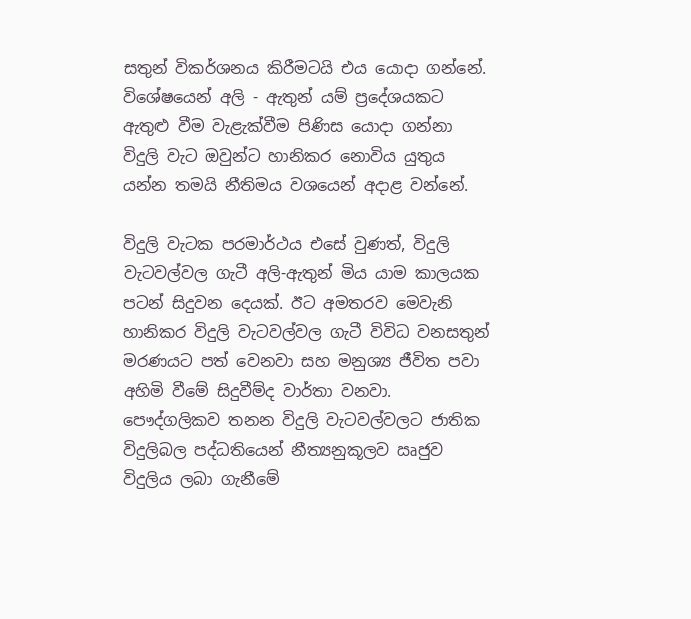සතුන් විකර්ශනය කිරීමටයි එය යොදා ගන්නේ. විශේෂයෙන් අලි - ඇතුන් යම් ප්‍රදේශයකට ඇතුළු වීම වැළැක්වීම පිණිස යොදා ගන්නා විදුලි වැට ඔවුන්ට හානිකර නොවිය යුතුය යන්න තමයි නීතිමය වශයෙන් අදාළ වන්නේ.

විදුලි වැටක පරමාර්ථය එසේ වුණත්, විදුලි වැටවල්වල ගැටී අලි-ඇතුන් මිය යාම කාලයක පටන් සිදුවන දෙයක්. ඊට අමතරව මෙවැනි හානිකර විදුලි වැටවල්වල ගැටී විවිධ වනසතුන් මරණයට පත් වෙනවා සහ මනුශ්‍ය ජීවිත පවා අහිමි වීමේ සිදුවීම්ද වාර්තා වනවා. පෞද්ගලිකව තනන විදුලි වැටවල්වලට ජාතික විදුලිබල පද්ධතියෙන් නීත්‍යනුකූලව ඍජුව විදුලිය ලබා ගැනීමේ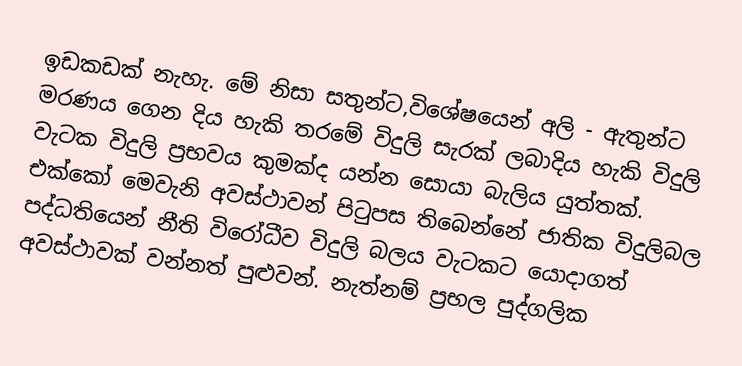ඉඩකඩක් නැහැ. මේ නිසා සතුන්ට,විශේෂයෙන් අලි - ඇතුන්ට මරණය ගෙන දිය හැකි තරමේ විදුලි සැරක් ලබාදිය හැකි විදුලි වැටක විදුලි ප්‍රභවය කුමක්ද යන්න සොයා බැලිය යුත්තක්. එක්කෝ මෙවැනි අවස්ථාවන් පිටුපස තිබෙන්නේ ජාතික විදුලිබල පද්ධතියෙන් නීති විරෝධීව විදුලි බලය වැටකට යොදාගත් අවස්ථාවක් වන්නත් පුළුවන්. නැත්නම් ප්‍රභල පුද්ගලික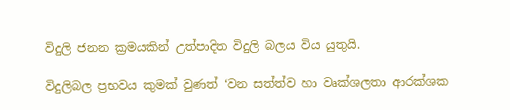විදුලි ජනන ක්‍රමයකින් උත්පාදිත විදුලි බලය විය යුතුයි.

විදුලිබල ප්‍රභවය කුමක් වුණත් ‘වන සත්ත්ව හා වෘක්ශලතා ආරක්ශක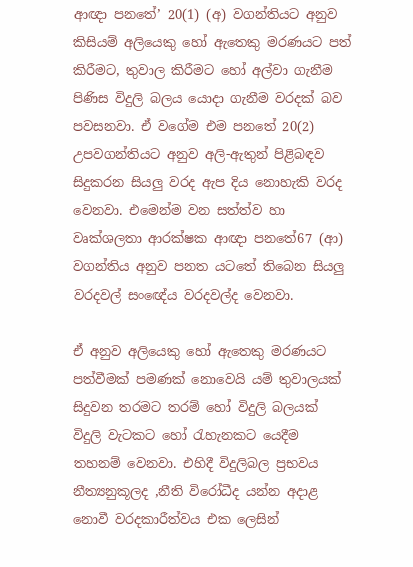ආඥා පනතේ’ 20(1) (අ) වගන්තියට අනුව කිසියම් අලියෙකු හෝ ඇතෙකු මරණයට පත් කිරීමට, තුවාල කිරීමට හෝ අල්වා ගැනීම පිණිස විදුලි බලය යොදා ගැනීම වරදක් බව පවසනවා. ඒ වගේම එම පනතේ 20(2) උපවගන්තියට අනුව අලි-ඇතුන් පිළිබඳව සිදුකරන සියලු වරද ඇප දිය නොහැකි වරද වෙනවා. එමෙන්ම වන සත්ත්ව හා වෘක්ශලතා ආරක්ෂක ආඥා පනතේ67 (ආ) වගන්තිය අනුව පනත යටතේ තිබෙන සියලු වරදවල් සංඥේය වරදවල්ද වෙනවා.

ඒ අනුව අලියෙකු හෝ ඇතෙකු මරණයට පත්වීමක් පමණක් නොවෙයි යම් තුවාලයක් සිදුවන තරමට තරම් හෝ විදුලි බලයක් විදුලි වැටකට හෝ රැහැනකට යෙදීම තහනම් වෙනවා. එහිදී විදුලිබල ප්‍රභවය නීත්‍යනුකූලද ,නීති විරෝධීද යන්න අදාළ නොවී වරදකාරීත්වය එක ලෙසින්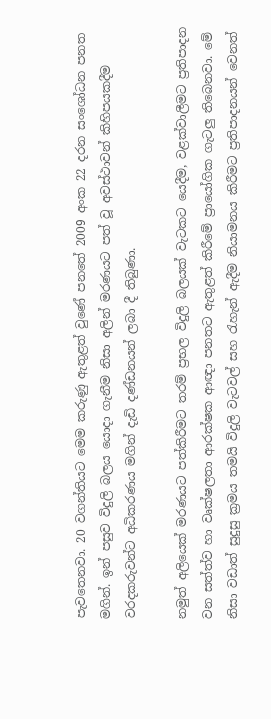පැවතෙනවා. 20 වගන්තියට මෙම කරුණු ඇතුළත් වුණේ පනතේ 2009 අංක 22 දරන සංශෝධන පනත මගින්. ඉන් පසුව විදුලි බලය යොදා ගැනීම නිසා අලින් මරණයට පත් වූ අවස්ථාවන් කිහිපයකදීම වරදකරුවන්ට අධිකරණය මගින් දැඩි දණ්ඩනයන් ලබා දී තිබුණා.

නමුත් අලියෙක් මරණයට පත්කිරීමට තරම් ප්‍රභල විදුලි බලයක් වැටකට යෙදීම, වළක්වාලීමට ප්‍රතිපාදන වන සත්ත්ව හා වෘක්ෂලතා ආරක්ෂක ආඥා පනතට ඇතුළත් කිරීමේ ප්‍රායෝගික ගැටලු තිබෙනවා. මේ නිසා වඩාත් සුදුසු ක්‍රමය තමයි විදුලි වැටවල් සහ රැහැන් ඇදීම නියාමනය කිරීමට ප්‍රතිපාදනයන් වෙනත්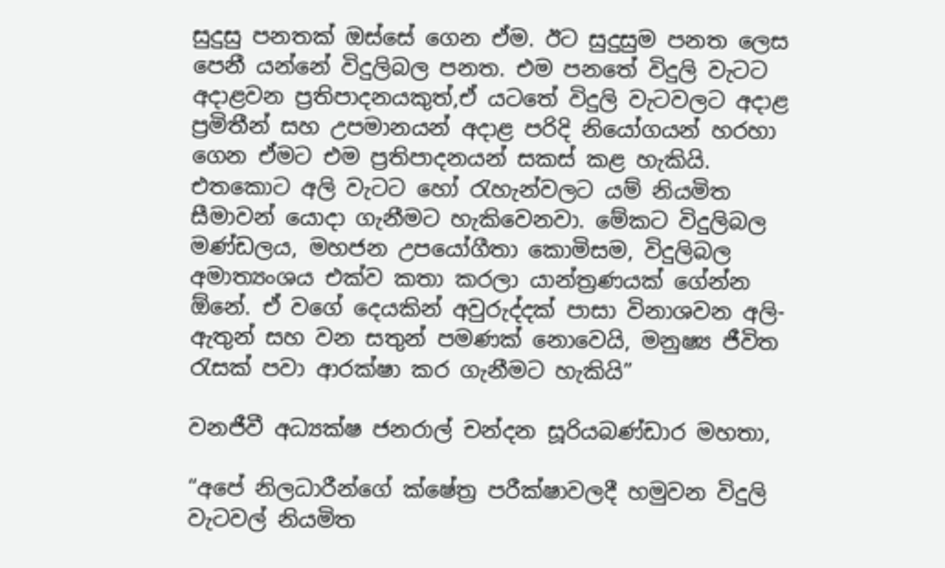සුදුසු පනතක් ඔස්සේ ගෙන ඒම. ඊට සුදුසුම පනත ලෙස පෙනී යන්නේ විදුලිබල පනත. එම පනතේ විදුලි වැටට අදාළවන ප්‍රතිපාදනයකුත්,ඒ යටතේ විදුලි වැටවලට අදාළ ප්‍රමිතීන් සහ උපමානයන් අදාළ පරිදි නියෝගයන් හරහා ගෙන ඒමට එම ප්‍රතිපාදනයන් සකස් කළ හැකියි. එතකොට අලි වැටට හෝ රැහැන්වලට යම් නියමිත සීමාවන් යොදා ගැනීමට හැකිවෙනවා. මේකට විදුලිබල මණ්ඩලය, මහජන උපයෝගීතා කොමිසම, විදුලිබල අමාත්‍යංශය එක්ව කතා කරලා යාන්ත්‍රණයක් ගේන්න ඕනේ. ඒ වගේ දෙයකින් අවුරුද්දක් පාසා විනාශවන අලි-ඇතුන් සහ වන සතුන් පමණක් නොවෙයි, මනුෂ්‍ය ජීවිත රැසක් පවා ආරක්ෂා කර ගැනීමට හැකියි”

වනජීවී අධ්‍යක්ෂ ජනරාල් චන්දන සූරියබණ්ඩාර මහතා,

“අපේ නිලධාරීන්ගේ ක්ෂේත්‍ර පරීක්ෂාවලදී හමුවන විදුලි වැටවල් නියමිත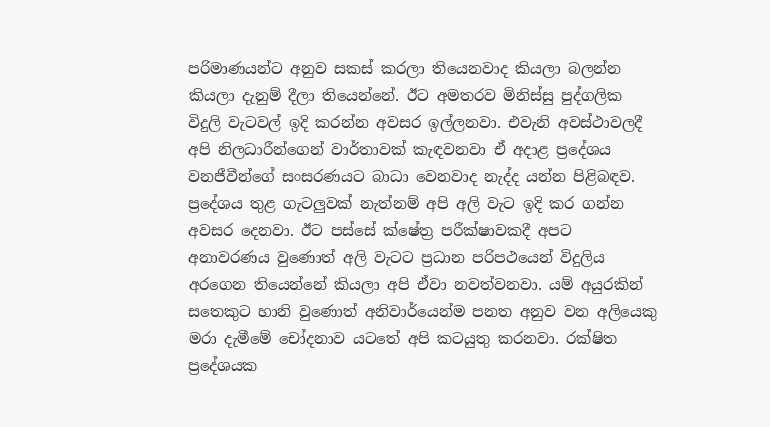පරිමාණයන්ට අනුව සකස් කරලා තියෙනවාද කියලා බලන්න කියලා දැනුම් දීලා තියෙන්නේ. ඊට අමතරව මිනිස්සු පුද්ගලික විදුලි වැටවල් ඉදි කරන්න අවසර ඉල්ලනවා. එවැනි අවස්ථාවලදී අපි නිලධාරීන්ගෙන් වාර්තාවක් කැඳවනවා ඒ අදාළ ප්‍රදේශය වනජීවීන්ගේ සංසරණයට බාධා වෙනවාද නැද්ද යන්න පිළිබඳව. ප්‍රදේශය තුළ ගැටලුවක් නැත්නම් අපි අලි වැට ඉදි කර ගන්න අවසර දෙනවා. ඊට පස්සේ ක්ෂේත්‍ර පරීක්ෂාවකදී අපට අනාවරණය වුණොත් අලි වැටට ප්‍රධාන පරිපථයෙන් විදුලිය අරගෙන තියෙන්නේ කියලා අපි ඒවා නවත්වනවා. යම් අයුරකින් සතෙකුට හානි වුණොත් අනිවාර්යෙන්ම පනත අනුව වන අලියෙකු මරා දැමීමේ චෝදනාව යටතේ අපි කටයුතු කරනවා. රක්ෂිත ප්‍රදේශයක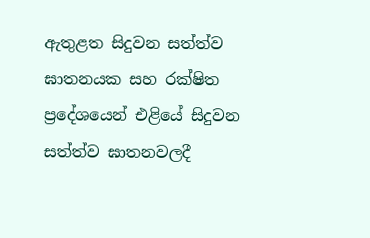ඇතුළත සිදුවන සත්ත්ව ඝාතනයක සහ රක්ෂිත ප්‍රදේශයෙන් එළියේ සිදුවන සත්ත්ව ඝාතනවලදී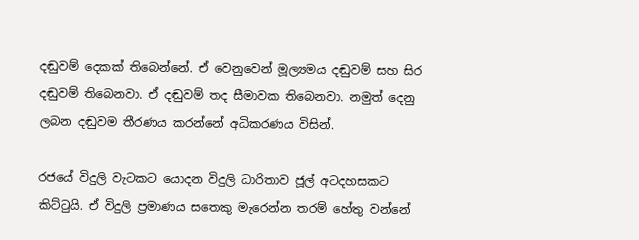දඬුවම් දෙකක් තිබෙන්නේ. ඒ වෙනුවෙන් මූල්‍යමය දඬුවම් සහ සිර දඬුවම් තිබෙනවා. ඒ දඬුවම් තද සීමාවක තිබෙනවා. නමුත් දෙනු ලබන දඬුවම තීරණය කරන්නේ අධිකරණය විසින්.

රජයේ විදුලි වැටකට යොදන විදුලි ධාරිතාව ජූල් අටදහසකට කිට්ටුයි. ඒ විදුලි ප්‍රමාණය සතෙකු මැරෙන්න තරම් හේතු වන්නේ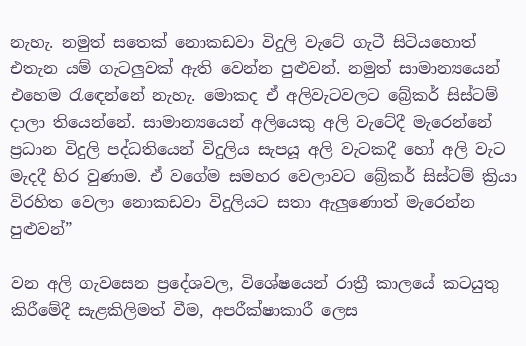නැහැ. නමුත් සතෙක් නොකඩවා විදුලි වැටේ ගැටී සිටියහොත් එතැන යම් ගැටලුවක් ඇති වෙන්න පුළුවන්. නමුත් සාමාන්‍යයෙන් එහෙම රැඳෙන්නේ නැහැ. මොකද ඒ අලිවැටවලට බ්‍රේකර් සිස්ටම් දාලා තියෙන්නේ. සාමාන්‍යයෙන් අලියෙකු අලි වැටේදී මැරෙන්නේ ප්‍රධාන විදුලි පද්ධතියෙන් විදුලිය සැපයූ අලි වැටකදී හෝ අලි වැට මැදදී හිර වුණාම. ඒ වගේම සමහර වෙලාවට බ්‍රේකර් සිස්ටම් ක්‍රියා විරහිත වෙලා නොකඩවා විදුලියට සතා ඇලුණොත් මැරෙන්න පුළුවන්”

වන අලි ගැවසෙන ප්‍රදේශවල, විශේෂයෙන් රාත්‍රී කාලයේ කටයුතු කිරීමේදී සැළකිලිමත් වීම, අපරීක්ෂාකාරී ලෙස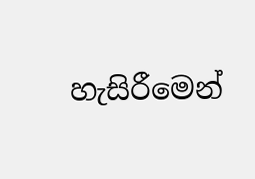හැසිරීමෙන්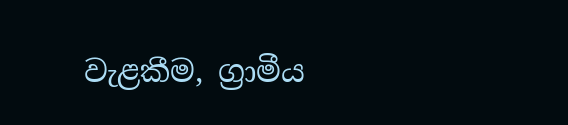වැළකීම, ග්‍රාමීය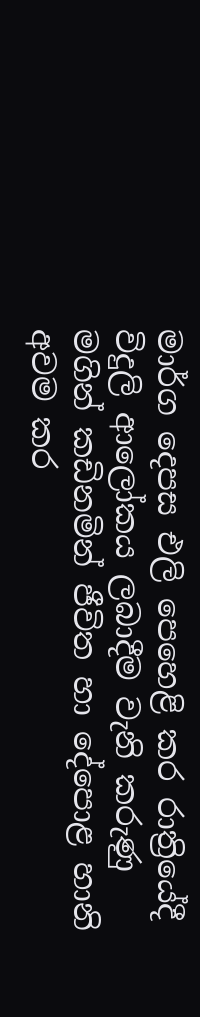මාර්ග දෙපස එලි පෙහෙළි කර රාත්‍රියේදී විදුලි ආලෝකය ලබාදීම වැනි කරුණු මගින් කඩිනමින් ජීවිත හා දේපොළ හානි අවම කර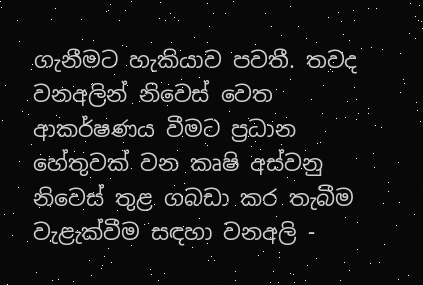ගැනීමට හැකියාව පවතී. තවද වනඅලින් නිවෙස් වෙත ආකර්ෂණය වීමට ප්‍රධාන හේතුවක් වන කෘෂි අස්වනු නිවෙස් තුළ ගබඩා කර තැබීම වැළැක්වීම සඳහා වනඅලි -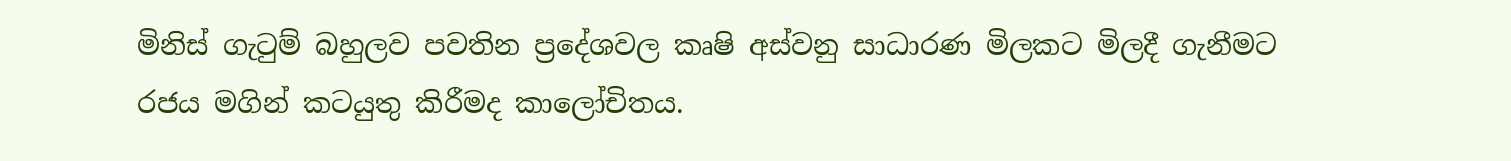මිනිස් ගැටුම් බහුලව පවතින ප්‍රදේශවල කෘෂි අස්වනු සාධාරණ මිලකට මිලදී ගැනීමට රජය මගින් කටයුතු කිරීමද කාලෝචිතය.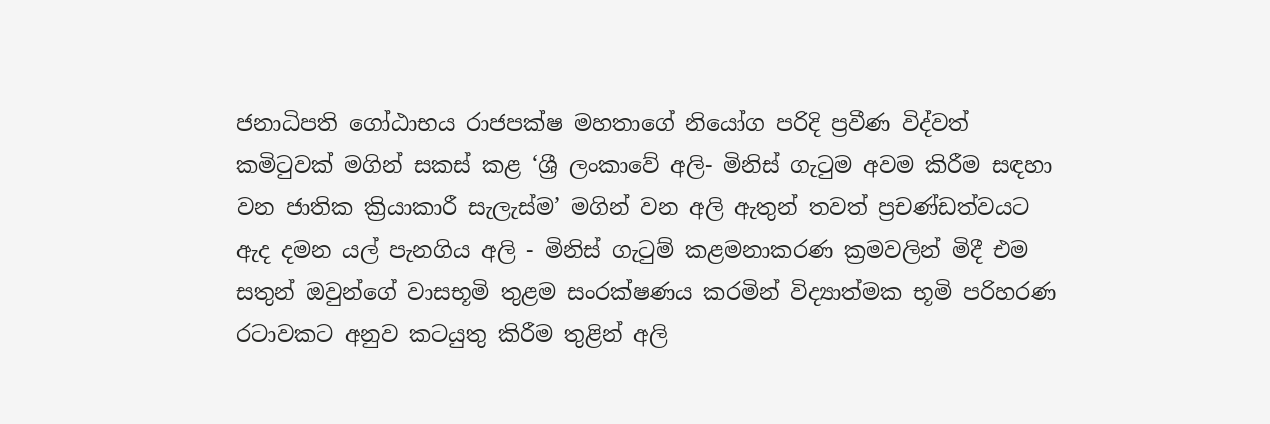ජනාධිපති ගෝඨාභය රාජපක්ෂ මහතාගේ නියෝග පරිදි ප්‍රවීණ විද්වත් කමිටුවක් මගින් සකස් කළ ‘ශ්‍රී ලංකාවේ අලි- මිනිස් ගැටුම අවම කිරීම සඳහා වන ජාතික ක්‍රියාකාරී සැලැස්ම’ මගින් වන අලි ඇතුන් තවත් ප්‍රචණ්ඩත්වයට ඇද දමන යල් පැනගිය අලි - මිනිස් ගැටුම් කළමනාකරණ ක්‍රමවලින් මිදී එම සතුන් ඔවුන්ගේ වාසභූමි තුළම සංරක්ෂණය කරමින් විද්‍යාත්මක භූමි පරිහරණ රටාවකට අනුව කටයුතු කිරීම තුළින් අලි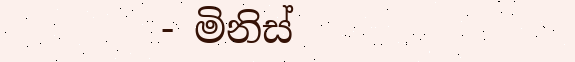- මිනිස්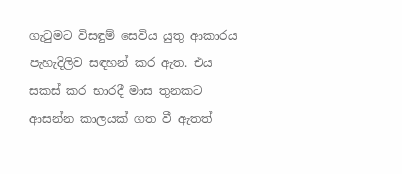ගැටුමට විසඳුම් සෙවිය යුතු ආකාරය පැහැදිලිව සඳහන් කර ඇත. එය සකස් කර භාරදී මාස තුනකට ආසන්න කාලයක් ගත වී ඇතත්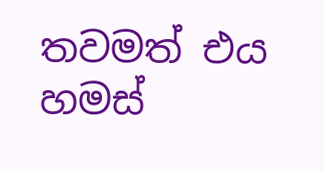තවමත් එය හමස්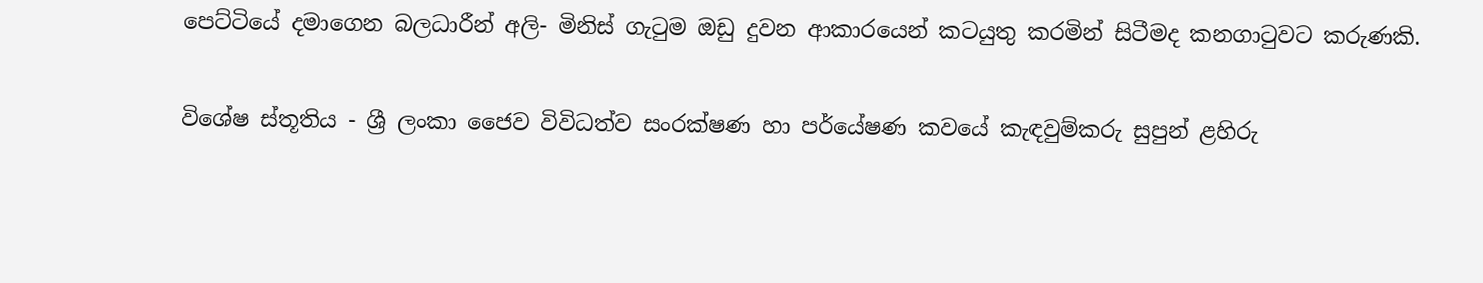පෙට්ටියේ දමාගෙන බලධාරීන් අලි- මිනිස් ගැටුම ඔඩු දුවන ආකාරයෙන් කටයුතු කරමින් සිටීමද කනගාටුවට කරුණකි.

විශේෂ ස්තූතිය - ශ්‍රී ලංකා ජෛව විවිධත්ව සංරක්ෂණ හා පර්යේෂණ කවයේ කැඳවුම්කරු සුපුන් ළහිරු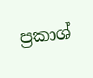ප්‍රකාශ්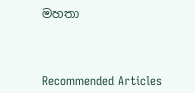මහතා



Recommended Articles